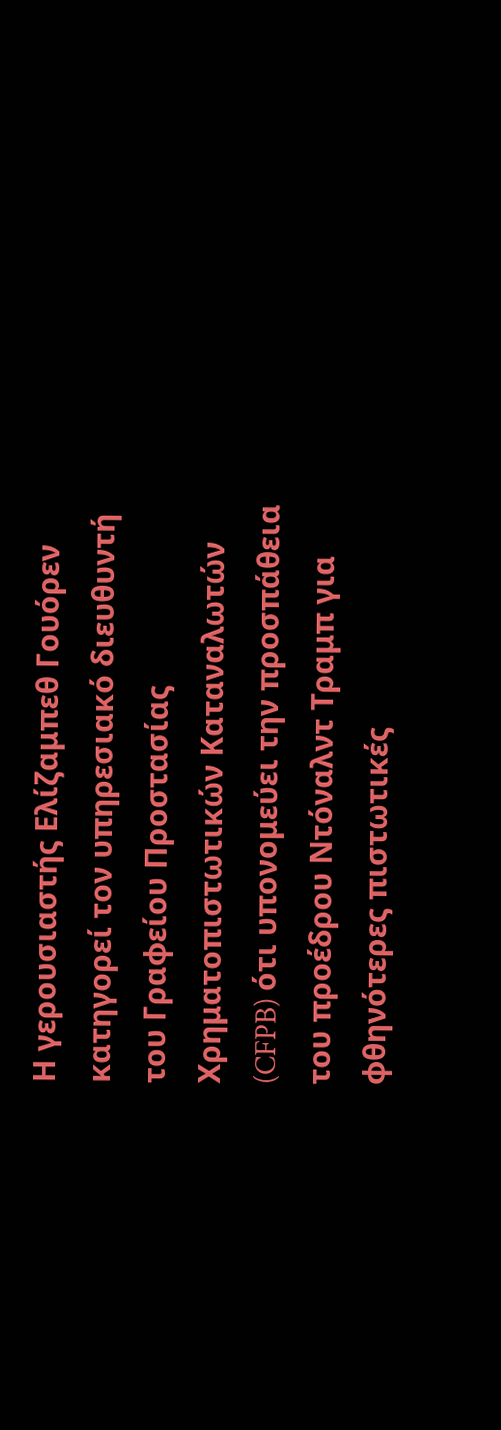Η γερουσιαστής Ελίζαμπεθ Γουόρεν κατηγορεί τον υπηρεσιακό διευθυντή του Γραφείου Προστασίας Χρηματοπιστωτικών Καταναλωτών (CFPB) ότι υπονομεύει την προσπάθεια του προέδρου Ντόναλντ Τραμπ για φθηνότερες πιστωτικές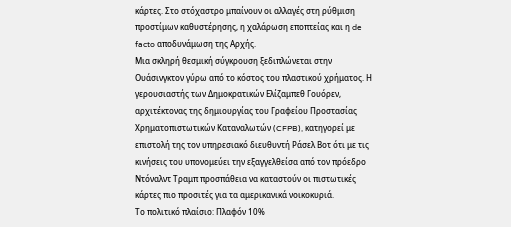κάρτες. Στο στόχαστρο μπαίνουν οι αλλαγές στη ρύθμιση προστίμων καθυστέρησης, η χαλάρωση εποπτείας και η de facto αποδυνάμωση της Αρχής.
Μια σκληρή θεσμική σύγκρουση ξεδιπλώνεται στην Ουάσινγκτον γύρω από το κόστος του πλαστικού χρήματος. Η γερουσιαστής των Δημοκρατικών Ελίζαμπεθ Γουόρεν, αρχιτέκτονας της δημιουργίας του Γραφείου Προστασίας Χρηματοπιστωτικών Καταναλωτών (CFPB), κατηγορεί με επιστολή της τον υπηρεσιακό διευθυντή Ράσελ Βοτ ότι με τις κινήσεις του υπονομεύει την εξαγγελθείσα από τον πρόεδρο Ντόναλντ Τραμπ προσπάθεια να καταστούν οι πιστωτικές κάρτες πιο προσιτές για τα αμερικανικά νοικοκυριά.
Το πολιτικό πλαίσιο: Πλαφόν 10%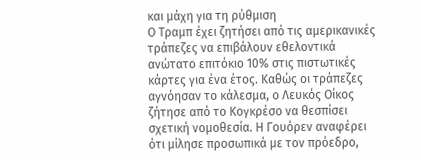και μάχη για τη ρύθμιση
Ο Τραμπ έχει ζητήσει από τις αμερικανικές τράπεζες να επιβάλουν εθελοντικά ανώτατο επιτόκιο 10% στις πιστωτικές κάρτες για ένα έτος. Καθώς οι τράπεζες αγνόησαν το κάλεσμα, ο Λευκός Οίκος ζήτησε από το Κογκρέσο να θεσπίσει σχετική νομοθεσία. Η Γουόρεν αναφέρει ότι μίλησε προσωπικά με τον πρόεδρο,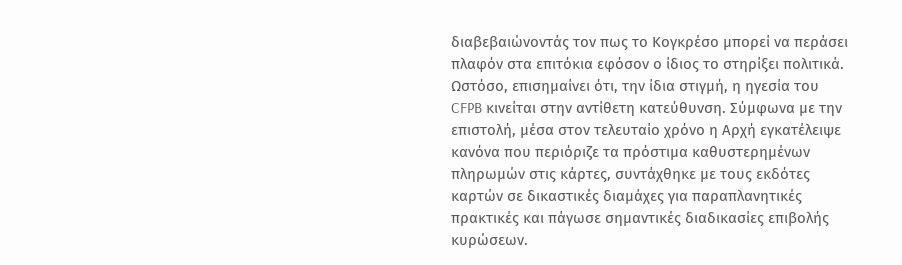διαβεβαιώνοντάς τον πως το Κογκρέσο μπορεί να περάσει πλαφόν στα επιτόκια εφόσον ο ίδιος το στηρίξει πολιτικά.
Ωστόσο, επισημαίνει ότι, την ίδια στιγμή, η ηγεσία του CFPB κινείται στην αντίθετη κατεύθυνση. Σύμφωνα με την επιστολή, μέσα στον τελευταίο χρόνο η Αρχή εγκατέλειψε κανόνα που περιόριζε τα πρόστιμα καθυστερημένων πληρωμών στις κάρτες, συντάχθηκε με τους εκδότες καρτών σε δικαστικές διαμάχες για παραπλανητικές πρακτικές και πάγωσε σημαντικές διαδικασίες επιβολής κυρώσεων.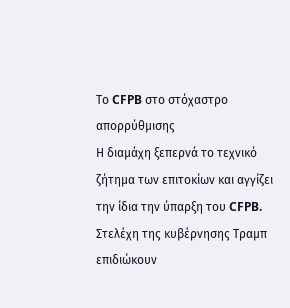Το CFPB στο στόχαστρο απορρύθμισης
Η διαμάχη ξεπερνά το τεχνικό ζήτημα των επιτοκίων και αγγίζει την ίδια την ύπαρξη του CFPB. Στελέχη της κυβέρνησης Τραμπ επιδιώκουν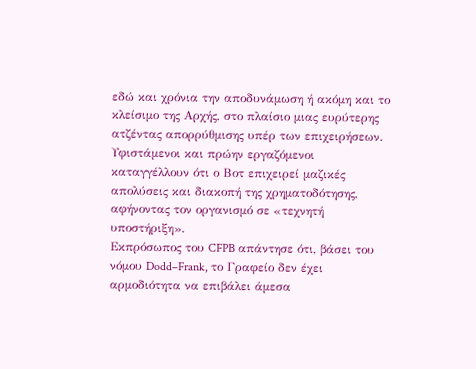εδώ και χρόνια την αποδυνάμωση ή ακόμη και το κλείσιμο της Αρχής, στο πλαίσιο μιας ευρύτερης ατζέντας απορρύθμισης υπέρ των επιχειρήσεων. Υφιστάμενοι και πρώην εργαζόμενοι καταγγέλλουν ότι ο Βοτ επιχειρεί μαζικές απολύσεις και διακοπή της χρηματοδότησης, αφήνοντας τον οργανισμό σε «τεχνητή υποστήριξη».
Εκπρόσωπος του CFPB απάντησε ότι, βάσει του νόμου Dodd–Frank, το Γραφείο δεν έχει αρμοδιότητα να επιβάλει άμεσα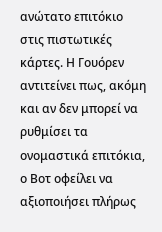ανώτατο επιτόκιο στις πιστωτικές κάρτες. Η Γουόρεν αντιτείνει πως, ακόμη και αν δεν μπορεί να ρυθμίσει τα ονομαστικά επιτόκια, ο Βοτ οφείλει να αξιοποιήσει πλήρως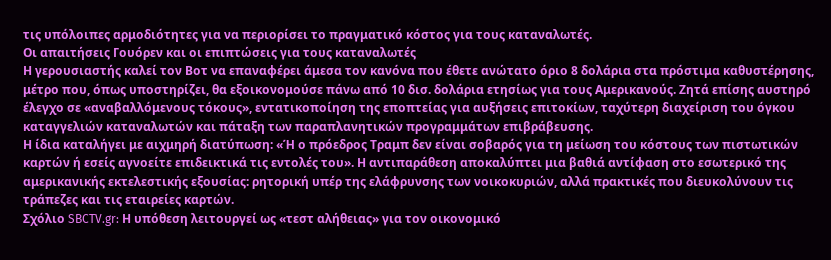τις υπόλοιπες αρμοδιότητες για να περιορίσει το πραγματικό κόστος για τους καταναλωτές.
Οι απαιτήσεις Γουόρεν και οι επιπτώσεις για τους καταναλωτές
Η γερουσιαστής καλεί τον Βοτ να επαναφέρει άμεσα τον κανόνα που έθετε ανώτατο όριο 8 δολάρια στα πρόστιμα καθυστέρησης, μέτρο που, όπως υποστηρίζει, θα εξοικονομούσε πάνω από 10 δισ. δολάρια ετησίως για τους Αμερικανούς. Ζητά επίσης αυστηρό έλεγχο σε «αναβαλλόμενους τόκους», εντατικοποίηση της εποπτείας για αυξήσεις επιτοκίων, ταχύτερη διαχείριση του όγκου καταγγελιών καταναλωτών και πάταξη των παραπλανητικών προγραμμάτων επιβράβευσης.
Η ίδια καταλήγει με αιχμηρή διατύπωση: «Ή ο πρόεδρος Τραμπ δεν είναι σοβαρός για τη μείωση του κόστους των πιστωτικών καρτών ή εσείς αγνοείτε επιδεικτικά τις εντολές του». Η αντιπαράθεση αποκαλύπτει μια βαθιά αντίφαση στο εσωτερικό της αμερικανικής εκτελεστικής εξουσίας: ρητορική υπέρ της ελάφρυνσης των νοικοκυριών, αλλά πρακτικές που διευκολύνουν τις τράπεζες και τις εταιρείες καρτών.
Σχόλιο SBCTV.gr: Η υπόθεση λειτουργεί ως «τεστ αλήθειας» για τον οικονομικό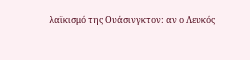λαϊκισμό της Ουάσινγκτον: αν ο Λευκός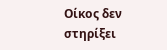Οίκος δεν στηρίξει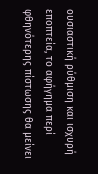ουσιαστική ρύθμιση και ισχυρή εποπτεία, το αφήγημα περί φθηνότερης πίστωσης θα μείνει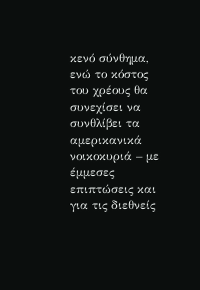κενό σύνθημα, ενώ το κόστος του χρέους θα συνεχίσει να συνθλίβει τα αμερικανικά νοικοκυριά – με έμμεσες επιπτώσεις και για τις διεθνείς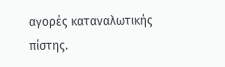αγορές καταναλωτικής πίστης.